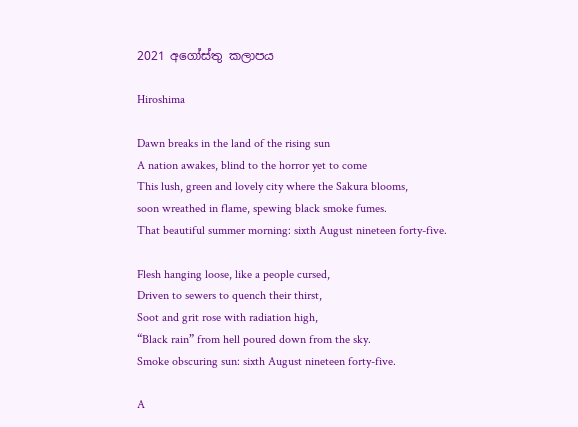2021 අගෝස්තු කලාපය

Hiroshima

Dawn breaks in the land of the rising sun
A nation awakes, blind to the horror yet to come
This lush, green and lovely city where the Sakura blooms,
soon wreathed in flame, spewing black smoke fumes.
That beautiful summer morning: sixth August nineteen forty-five.

Flesh hanging loose, like a people cursed,
Driven to sewers to quench their thirst,
Soot and grit rose with radiation high,
“Black rain” from hell poured down from the sky.
Smoke obscuring sun: sixth August nineteen forty-five.

A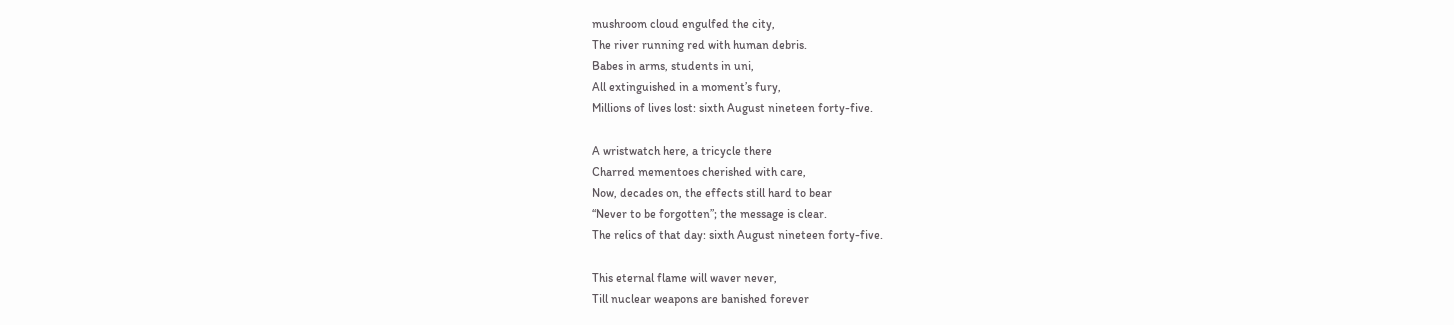mushroom cloud engulfed the city,
The river running red with human debris.
Babes in arms, students in uni,
All extinguished in a moment’s fury,
Millions of lives lost: sixth August nineteen forty-five.

A wristwatch here, a tricycle there
Charred mementoes cherished with care,
Now, decades on, the effects still hard to bear
“Never to be forgotten”; the message is clear.
The relics of that day: sixth August nineteen forty-five.

This eternal flame will waver never,
Till nuclear weapons are banished forever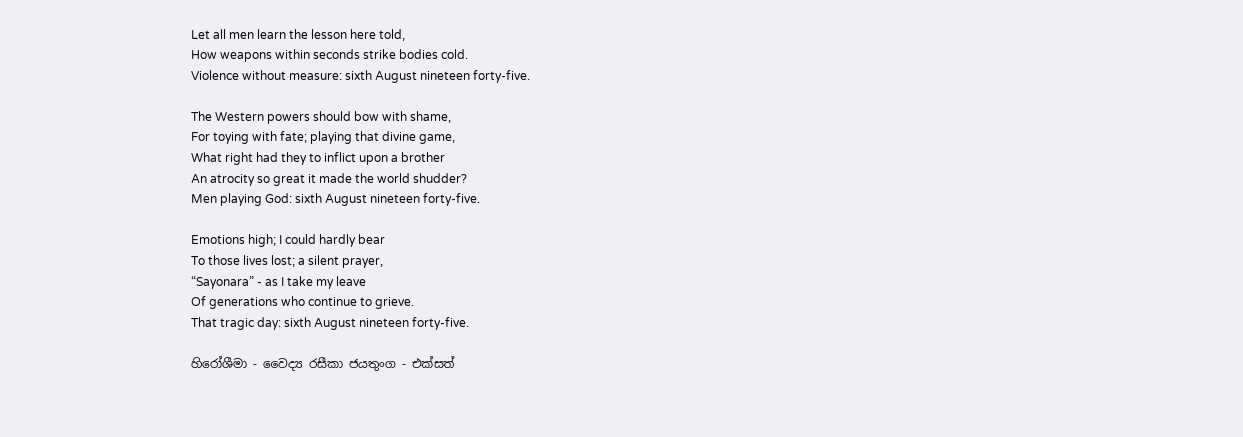Let all men learn the lesson here told,
How weapons within seconds strike bodies cold.
Violence without measure: sixth August nineteen forty-five.

The Western powers should bow with shame,
For toying with fate; playing that divine game,
What right had they to inflict upon a brother
An atrocity so great it made the world shudder?
Men playing God: sixth August nineteen forty-five.

Emotions high; I could hardly bear
To those lives lost; a silent prayer,
“Sayonara” - as I take my leave
Of generations who continue to grieve.
That tragic day: sixth August nineteen forty-five.

හිරෝශීමා - වෛද්‍ය රසීකා ජයතුංග - එක්සත්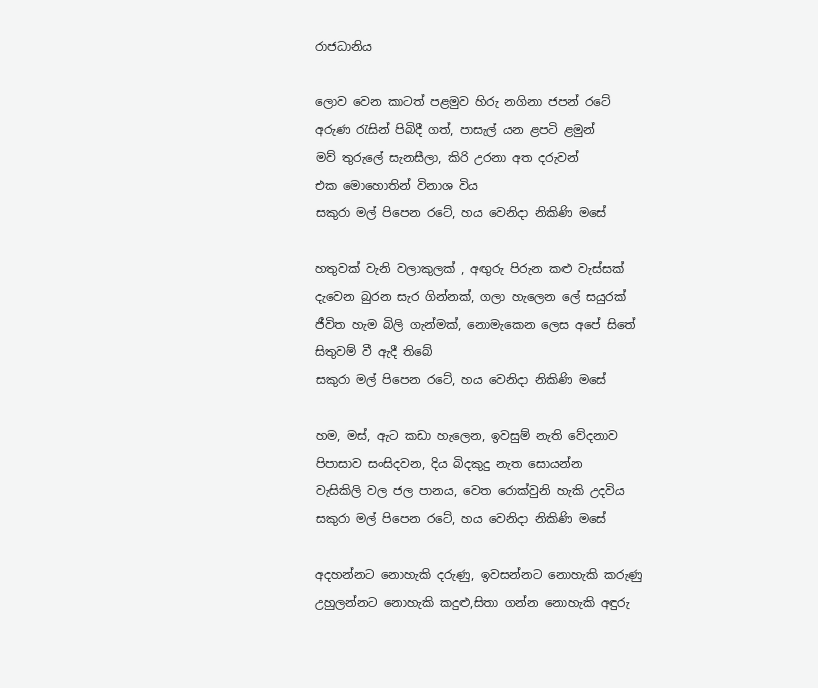රාජධානිය

ලොව වෙන කාටත් පළමුව හිරු නගිනා ජපන් රටේ
අරුණ රැසින් පිබිදී ගත්, පාසැල් යන ළපටි ළමුන්
මව් තුරුලේ සැනසීලා, කිරි උරනා අත දරුවන්
එක මොහොතින් විනාශ විය
සකුරා මල් පිපෙන රටේ, හය වෙනිදා නිකිණි මසේ

හතුවක් වැනි වලාකුලක් , අඟුරු පිරුන කළු වැස්සක්
දැවෙන බුරන සැර ගින්නක්‌, ගලා හැලෙන ලේ සයුරක්
ජීවිත හැම බිලි ගැන්මක්, නොමැකෙන ලෙස අපේ සිතේ
සිතුවම් වී ඇදී තිබේ
සකුරා මල් පිපෙන රටේ, හය වෙනිදා නිකිණි මසේ

හම, මස්, ඇට කඩා හැලෙන, ඉවසුම් නැති වේදනාව
පිපාසාව සංසිදවන, දිය බිදකුදු නැත සොයන්න
වැසිකිලි වල ජල පානය, වෙත රොක්වුනි හැකි උදවිය
සකුරා මල් පිපෙන රටේ, හය වෙනිදා නිකිණි මසේ

අදහන්නට නොහැකි දරුණු, ඉවසන්නට නොහැකි කරුණු
උහුලන්නට නොහැකි කදුළු,සිතා ගන්න නොහැකි අඳුරු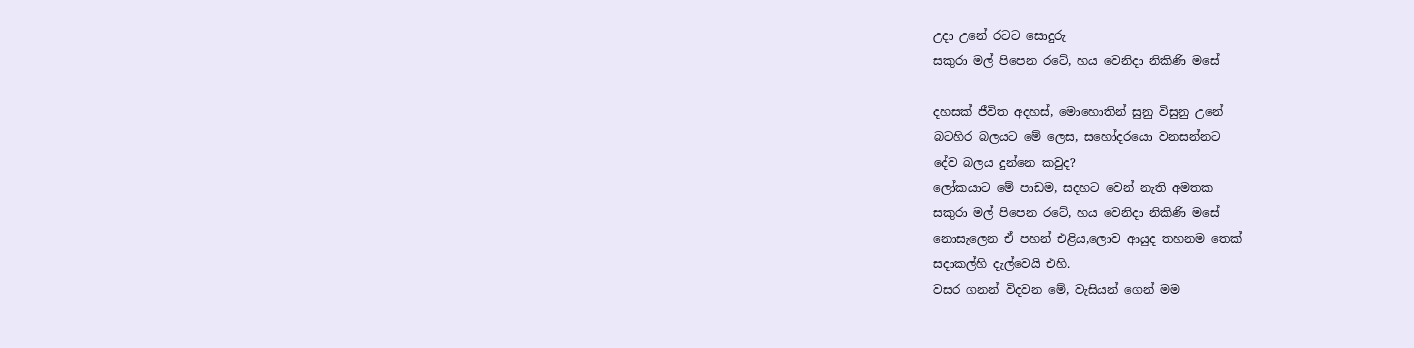උදා උනේ රටට සොදුරු
සකුරා මල් පිපෙන රටේ, හය වෙනිදා නිකිණි මසේ

දහසක් ජීවිත අදහස්, මොහොතින් සුනු විසුනු උනේ
බටහිර බලයට මේ ලෙස, සහෝදරයො වනසන්නට
දේව බලය දුන්නෙ කවුද?
ලෝකයාට මේ පාඩම, සදහට වෙන් නැති අමතක
සකුරා මල් පිපෙන රටේ, හය වෙනිදා නිකිණි මසේ
නොසැලෙන ඒ පහන් එළිය,ලොව ආයුද තහනම තෙක්
සදාකල්හි දැල්වෙයි එහි.
වසර ගනන් විදවන මේ, වැසියන් ගෙන් මම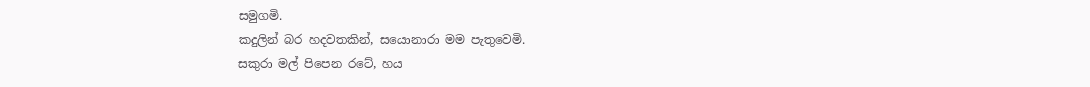සමුගමි.
කදුලින් බර හදවතකින්, සයොනාරා මම පැතුවෙමි.
සකුරා මල් පිපෙන රටේ, හය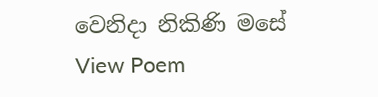වෙනිදා නිකිණි මසේ
View Poem